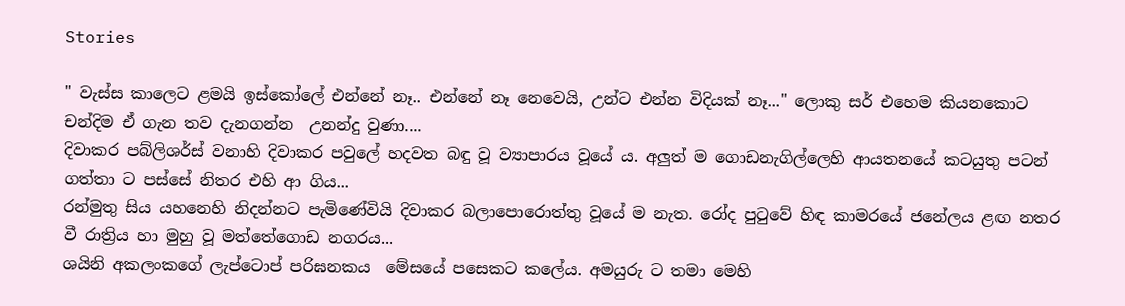Stories

" වැස්ස කාලෙට ළමයි ඉස්කෝලේ එන්නේ නෑ.. එන්නේ නෑ නෙවෙයි, උන්ට එන්න විදියක් නෑ..." ලොකු සර් එහෙම කියනකොට චන්දිම ඒ ගැන තව දැනගන්න  උනන්දු වුණා....
දිවාකර පබ්ලිශර්ස් වනාහි දිවාකර පවුලේ හදවත බඳු වූ ව්‍යාපාරය වූයේ ය. අලුත් ම ගොඩනැගිල්ලෙහි ආයතනයේ කටයුතු පටන් ගත්තා ට පස්සේ නිතර එහි ආ ගිය...
රන්මුතු සිය යහනෙහි නිදන්නට පැමිණේවියි දිවාකර බලාපොරොත්තු වූයේ ම නැත. රෝද පුටුවේ හිඳ කාමරයේ ජනේලය ළඟ නතර වී රාත්‍රිය හා මුහු වූ මත්තේගොඩ නගරය...
ශයිනි අකලංකගේ ලැප්ටොප් පරිඝනකය  මේසයේ පසෙකට කලේය. අමයුරු ට තමා මෙහි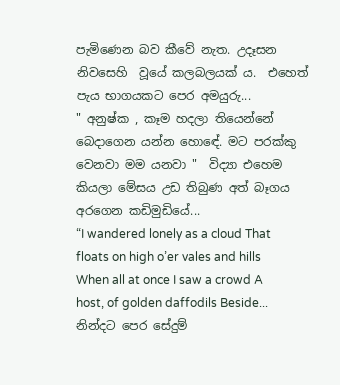පැමිණෙන බව කීවේ නැත. උදෑසන  නිවසෙහි  වූයේ කලබලයක් ය.  එහෙත් පැය භාගයකට පෙර අමයුරු...
" අනුෂ්ක , කෑම හදලා තියෙන්නේ බෙදාගෙන යන්න හොඳේ. මට පරක්කු වෙනවා මම යනවා "  විද්‍යා එහෙම කියලා මේසය උඩ තිබුණ අත් බෑගය අරගෙන කඩිමුඩියේ...
“I wandered lonely as a cloud That floats on high o’er vales and hills When all at once I saw a crowd A host, of golden daffodils Beside...
නින්දට පෙර සේදුම්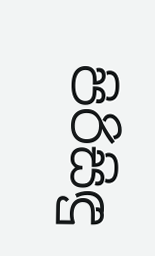පිරිසිඳු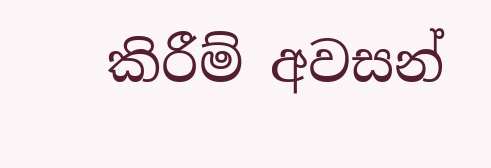කිරීම් අවසන්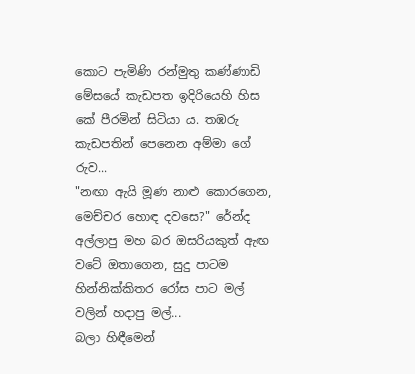කොට පැමිණි රන්මුතු කණ්ණාඩි මේසයේ කැඩපත ඉදිරියෙහි හිස කේ පීරමින් සිටියා ය. තඹරු කැඩපතින් පෙනෙන අම්මා ගේ රුව...
"නඟා ඇයි මූණ නාළු කොරගෙන, මෙච්චර හොඳ දවසෙ?" රේන්ද අල්ලාපු මහ බර ඔසරියකුත් ඇඟ වටේ ඔතාගෙන, සුදු පාටම හින්නික්කිතර රෝස පාට මල් වලින් හදාපු මල්...
බලා හිඳීමෙන්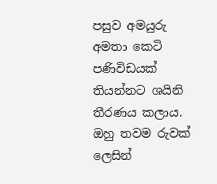පසුව අමයුරු අමතා කෙටි පණිවිඩයක් තියන්නට ශයිනි තීරණය කලාය. ඔහු තවම රුවක් ලෙසින්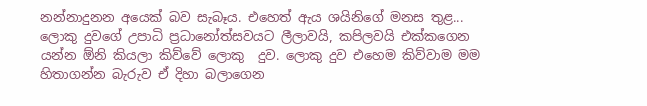නන්නාදුනන අයෙක් බව සැබෑය. එහෙත් ඇය ශයිනිගේ මනස තුළ...
ලොකු දුවගේ උපාධි ප්‍රධානෝත්සවයට ලීලාවයි, කපිලවයි එක්කගෙන යන්න ඕනි කියලා කිව්වේ ලොකු  දුව. ලොකු දුව එහෙම කිව්වාම මම හිතාගන්න බැරුව ඒ දිහා බලාගෙන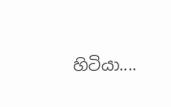හිටියා....